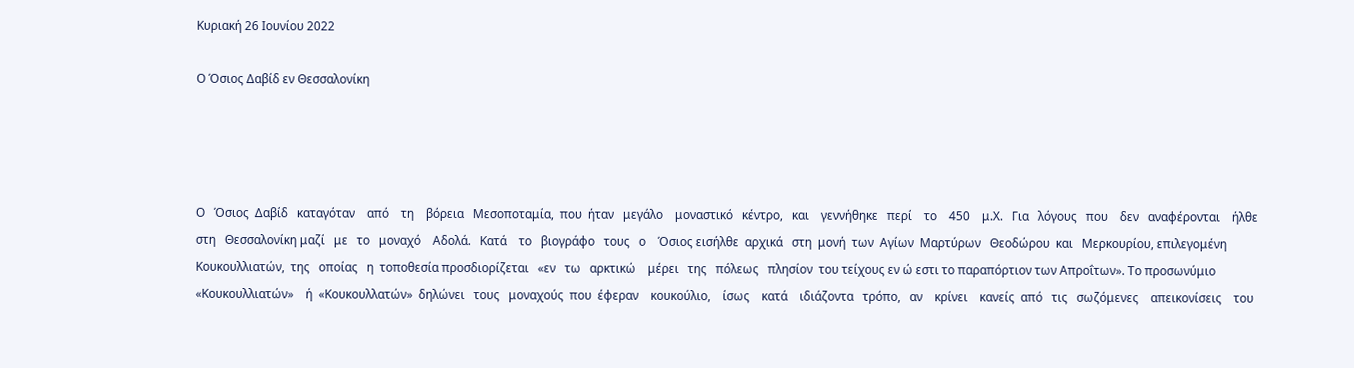Κυριακή 26 Ιουνίου 2022

Ο Όσιος Δαβίδ εν Θεσσαλονίκη




Ο   Όσιος  Δαβίδ   καταγόταν    από    τη    βόρεια   Μεσοποταμία,  που  ήταν   μεγάλο    μοναστικό   κέντρο,   και    γεννήθηκε   περί    το    450    μ.Χ.   Για   λόγους   που    δεν   αναφέρονται    ήλθε   στη   Θεσσαλονίκη μαζί   με   το   μοναχό    Αδολά.   Κατά    το   βιογράφο   τους   ο    Όσιος εισήλθε  αρχικά   στη  μονή  των  Αγίων  Μαρτύρων   Θεοδώρου  και   Μερκουρίου, επιλεγομένη   Κουκουλλιατών,  της   οποίας   η  τοποθεσία προσδιορίζεται   «εν   τω   αρκτικώ    μέρει   της   πόλεως   πλησίον  του τείχους εν ώ εστι το παραπόρτιον των Απροΐτων». Το προσωνύμιο   «Κουκουλλιατών»    ή  «Κουκουλλατών»  δηλώνει   τους   μοναχούς  που  έφεραν    κουκούλιο,    ίσως    κατά    ιδιάζοντα   τρόπο,   αν    κρίνει    κανείς  από   τις   σωζόμενες    απεικονίσεις    του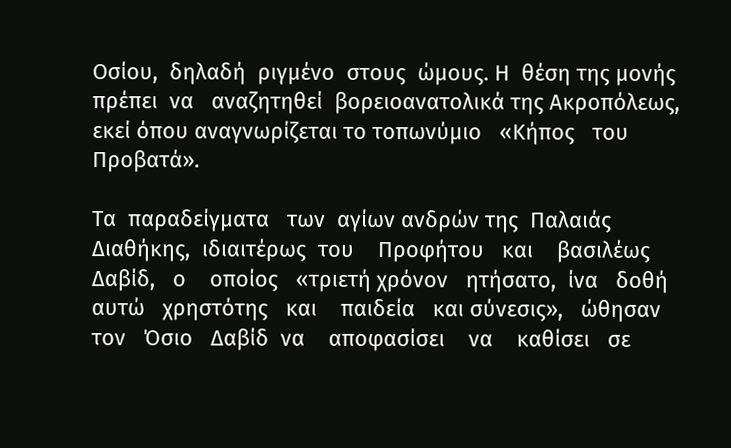Οσίου,  δηλαδή  ριγμένο  στους  ώμους. Η  θέση της μονής πρέπει  να   αναζητηθεί  βορειοανατολικά της Ακροπόλεως, εκεί όπου αναγνωρίζεται το τοπωνύμιο   «Κήπος   του   Προβατά».

Τα  παραδείγματα   των  αγίων ανδρών της  Παλαιάς Διαθήκης,  ιδιαιτέρως  του    Προφήτου   και    βασιλέως   Δαβίδ,   ο    οποίος   «τριετή χρόνον   ητήσατο,  ίνα   δοθή   αυτώ   χρηστότης   και    παιδεία   και σύνεσις»,   ώθησαν   τον   Όσιο   Δαβίδ  να    αποφασίσει    να    καθίσει   σε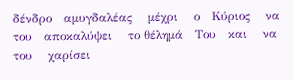δένδρο   αμυγδαλέας    μέχρι    ο   Κύριος    να    του   αποκαλύψει    το θέλημά   Του   και    να    του    χαρίσει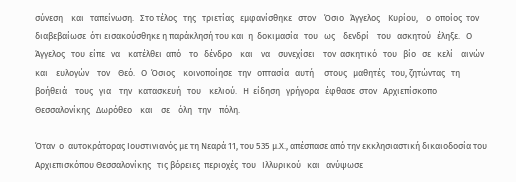σύνεση    και   ταπείνωση.   Στο τέλος   της   τριετίας   εμφανίσθηκε   στον    Όσιο   Άγγελος    Κυρίου,    ο  οποίος  τον διαβεβαίωσε  ότι εισακούσθηκε η παράκλησή του και  η  δοκιμασία   του   ως    δενδρί    του   ασκητού   έληξε.   Ο   Άγγελος   του  είπε   να    κατέλθει  από    το   δένδρο    και    να    συνεχίσει    τον  ασκητικό   του   βίο   σε   κελί    αινών   και    ευλογών    τον    Θεό.   Ο  Όσιος    κοινοποίησε   την   οπτασία   αυτή     στους   μαθητές   του, ζητώντας   τη    βοήθειά    τους   για    την   κατασκευή   του    κελιού.   Η  είδηση   γρήγορα   έφθασε  στον   Αρχιεπίσκοπο   Θεσσαλονίκης   Δωρόθεο    και    σε    όλη   την    πόλη.

Όταν  ο  αυτοκράτορας Ιουστινιανός με τη Νεαρά 11, του 535 μ.Χ., απέσπασε από την εκκλησιαστική δικαιοδοσία του Αρχιεπισκόπου Θεσσαλονίκης   τις βόρειες  περιοχές  του   Ιλλυρικού   και   ανύψωσε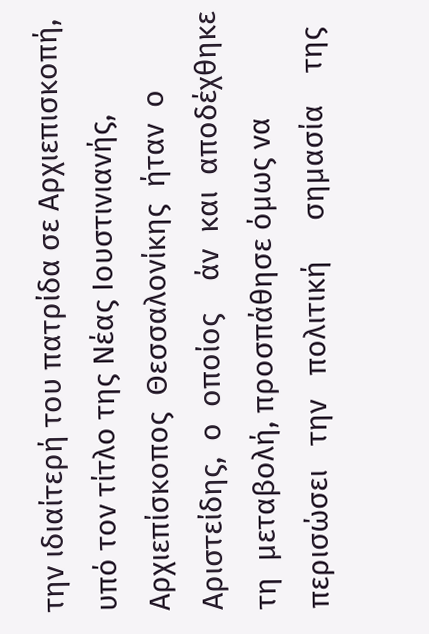την ιδιαίτερή του πατρίδα σε Αρχιεπισκοπή, υπό τον τίτλο της Νέας Ιουστινιανής,  Αρχιεπίσκοπος  Θεσσαλονίκης  ήταν  ο  Αριστείδης,  ο  οποίος    άν  και  αποδέχθηκε τη  μεταβολή, προσπάθησε όμως να περισώσει   την   πολιτική     σημασία    της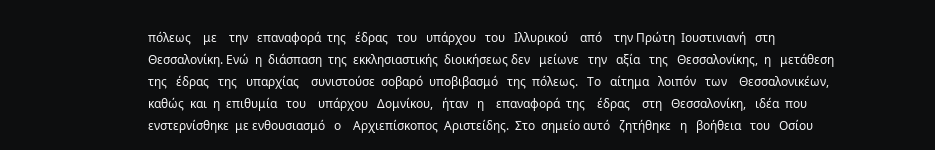πόλεως    με    την   επαναφορά  της   έδρας   του   υπάρχου   του   Ιλλυρικού    από    την Πρώτη  Ιουστινιανή   στη  Θεσσαλονίκη. Ενώ  η  διάσπαση  της  εκκλησιαστικής  διοικήσεως δεν   μείωνε   την   αξία   της   Θεσσαλονίκης,  η   μετάθεση   της   έδρας   της   υπαρχίας    συνιστούσε  σοβαρό  υποβιβασμό   της  πόλεως.   Το   αίτημα   λοιπόν   των    Θεσσαλονικέων, καθώς  και  η  επιθυμία   του    υπάρχου   Δομνίκου,   ήταν   η    επαναφορά  της    έδρας    στη   Θεσσαλονίκη,   ιδέα  που  ενστερνίσθηκε  με ενθουσιασμό   ο    Αρχιεπίσκοπος  Αριστείδης.  Στο  σημείο αυτό   ζητήθηκε   η   βοήθεια   του   Οσίου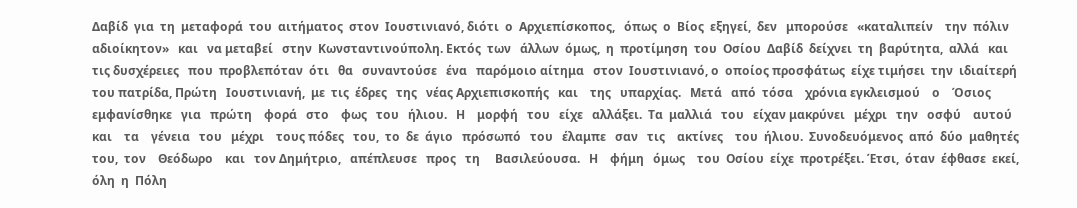Δαβίδ  για  τη  μεταφορά  του  αιτήματος  στον  Ιουστινιανό, διότι  ο  Αρχιεπίσκοπος,   όπως  ο  Βίος  εξηγεί,  δεν   μπορούσε   «καταλιπείν    την  πόλιν  αδιοίκητον»   και   να μεταβεί   στην  Κωνσταντινούπολη. Εκτός  των   άλλων  όμως,  η  προτίμηση  του  Οσίου  Δαβίδ  δείχνει  τη  βαρύτητα,  αλλά   και   τις δυσχέρειες   που  προβλεπόταν  ότι   θα   συναντούσε   ένα   παρόμοιο αίτημα   στον  Ιουστινιανό, ο  οποίος προσφάτως  είχε τιμήσει  την  ιδιαίτερή  του πατρίδα, Πρώτη   Ιουστινιανή,  με  τις  έδρες   της   νέας Αρχιεπισκοπής   και    της   υπαρχίας.   Μετά   από  τόσα    χρόνια εγκλεισμού    ο    Όσιος   εμφανίσθηκε   για   πρώτη    φορά   στο    φως   του   ήλιου.   Η    μορφή   του   είχε   αλλάξει.  Τα  μαλλιά   του   είχαν μακρύνει   μέχρι   την   οσφύ    αυτού    και    τα    γένεια   του   μέχρι    τους πόδες   του,  το  δε  άγιο   πρόσωπό   του   έλαμπε   σαν   τις    ακτίνες    του  ήλιου.  Συνοδευόμενος  από  δύο  μαθητές   του,  τον    Θεόδωρο    και   τον Δημήτριο,   απέπλευσε   προς   τη     Βασιλεύουσα.   Η    φήμη   όμως    του  Οσίου  είχε  προτρέξει. Έτσι,  όταν  έφθασε  εκεί,  όλη  η  Πόλη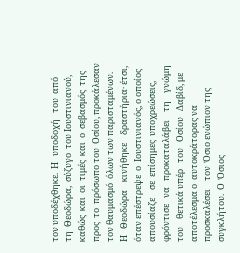τον υποδέχθηκε.  Η   υποδοχή   του  από  τη  Θεοδώρα,  σύζυγο  του Ιουστινιανού,  καθώς  και  οι  τιμές  και  ο  σεβασμός  της  προς  το  πρόσωπο του  Οσίου, προκάλεσαν τον θαυμασμό  όλων των παρισταμένων.  Η   Θεοδώρα    κινήθηκε    δραστήρια· έτσι,  όταν επέστρεψε  ο  Ιουστινιανός, ο οποίος  απουσίαζε    σε  επίσημες  υποχρεώσεις,    φρόντισε   να   προκαταλάβει    τη    γνώμη    του    θετικά υπέρ   του   Οσίου   Δαβίδ, με αποτέλεσμα ο  αυτοκράτορας να προσκαλέσει    τον  Όσιο ενώπιον της  συγκλήτου.  Ο  Όσιος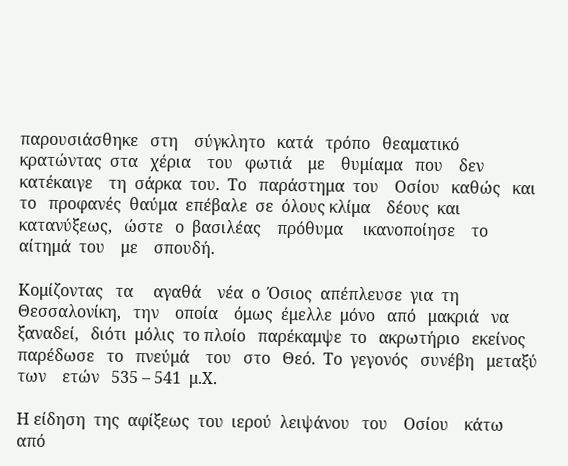παρουσιάσθηκε   στη    σύγκλητο   κατά   τρόπο   θεαματικό    κρατώντας  στα   χέρια    του   φωτιά    με    θυμίαμα   που    δεν   κατέκαιγε    τη  σάρκα  του.  Το   παράστημα  του    Οσίου   καθώς   και    το   προφανές  θαύμα  επέβαλε  σε  όλους κλίμα    δέους  και  κατανύξεως,   ώστε   ο  βασιλέας    πρόθυμα     ικανοποίησε    το    αίτημά  του    με    σπουδή.

Κομίζοντας   τα     αγαθά    νέα  ο  Όσιος  απέπλευσε  για  τη  Θεσσαλονίκη,   την    οποία    όμως  έμελλε  μόνο   από   μακριά   να  ξαναδεί,   διότι  μόλις  το πλοίο   παρέκαμψε  το   ακρωτήριο   εκείνος παρέδωσε   το   πνεύμά    του   στο   Θεό.  Το  γεγονός   συνέβη   μεταξύ  των    ετών   535 – 541  μ.Χ.

Η είδηση  της  αφίξεως  του  ιερού  λειψάνου   του    Οσίου    κάτω    από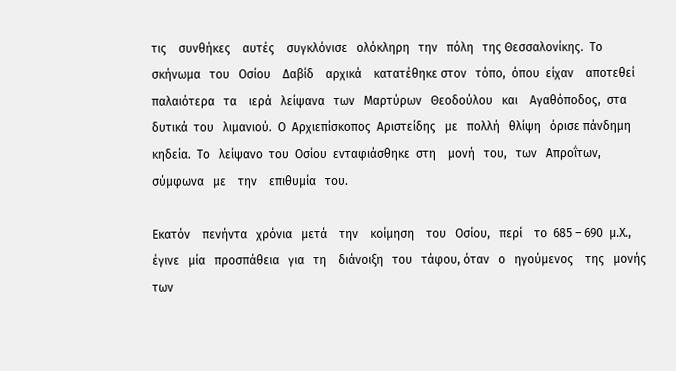τις    συνθήκες    αυτές    συγκλόνισε   ολόκληρη   την   πόλη   της Θεσσαλονίκης.  Το    σκήνωμα   του   Οσίου    Δαβίδ    αρχικά    κατατέθηκε στον   τόπο,  όπου  είχαν    αποτεθεί   παλαιότερα   τα    ιερά   λείψανα   των   Μαρτύρων   Θεοδούλου   και    Αγαθόποδος,  στα  δυτικά  του   λιμανιού.  Ο  Αρχιεπίσκοπος  Αριστείδης   με   πολλή   θλίψη   όρισε πάνδημη  κηδεία.  Το   λείψανο  του  Οσίου  ενταφιάσθηκε  στη    μονή   του,   των   Απροΐτων,    σύμφωνα   με    την    επιθυμία   του.

Εκατόν    πενήντα   χρόνια   μετά    την    κοίμηση    του   Οσίου,   περί    το  685 – 690  μ.Χ.,  έγινε   μία   προσπάθεια   για   τη    διάνοιξη   του   τάφου, όταν   ο   ηγούμενος    της   μονής    των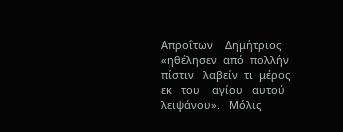Απροΐτων    Δημήτριος   «ηθέλησεν  από  πολλήν    πίστιν   λαβείν  τι  μέρος   εκ   του    αγίου   αυτού λειψάνου».   Μόλις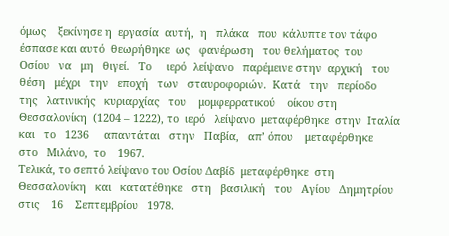όμως    ξεκίνησε η  εργασία  αυτή,  η   πλάκα   που  κάλυπτε τον τάφο έσπασε και αυτό  θεωρήθηκε  ως   φανέρωση   του θελήματος  του   Οσίου   να   μη   θιγεί.   Το     ιερό  λείψανο   παρέμεινε στην  αρχική   του   θέση   μέχρι   την   εποχή   των   σταυροφοριών.  Κατά   την   περίοδο   της   λατινικής   κυριαρχίας   του    μομφερρατικού    οίκου στη  Θεσσαλονίκη  (1204 – 1222), το  ιερό   λείψανο  μεταφέρθηκε  στην  Ιταλία  και   το   1236     απαντάται   στην   Παβία,   απ’ όπου    μεταφέρθηκε   στο   Μιλάνο,  το    1967.
Τελικά, το σεπτό λείψανο του Οσίου Δαβίδ  μεταφέρθηκε  στη  Θεσσαλονίκη   και   κατατέθηκε   στη   βασιλική   του   Αγίου   Δημητρίου στις    16    Σεπτεμβρίου   1978.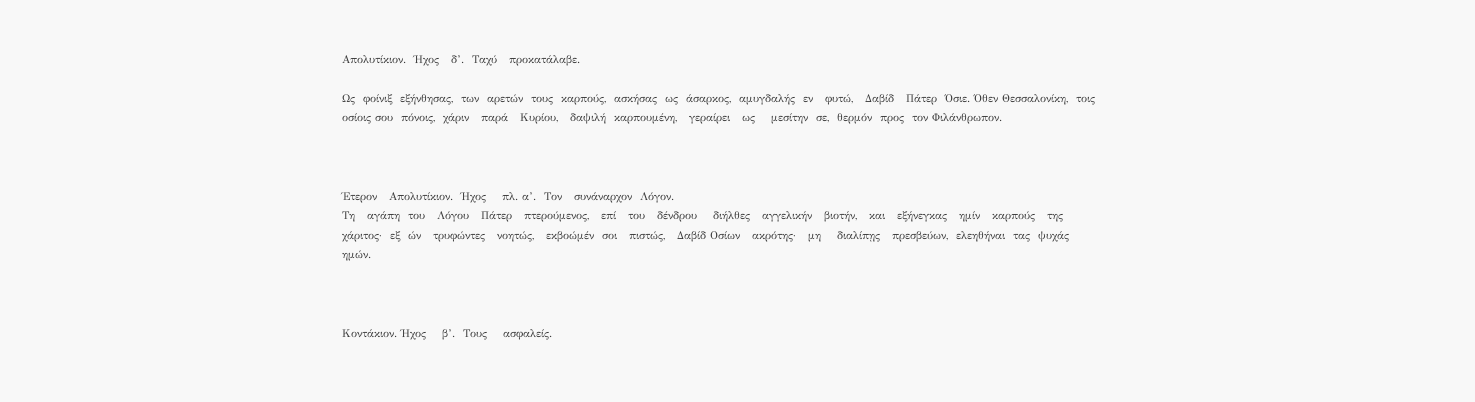Απολυτίκιον.  Ήχος   δ’.  Ταχύ   προκατάλαβε.

Ως  φοίνιξ  εξήνθησας,  των  αρετών  τους  καρπούς,  ασκήσας  ως  άσαρκος,  αμυγδαλής  εν   φυτώ,   Δαβίδ   Πάτερ  Όσιε. Όθεν Θεσσαλονίκη,  τοις  οσίοις σου  πόνοις,  χάριν   παρά   Κυρίου,   δαψιλή  καρπουμένη,   γεραίρει   ως    μεσίτην  σε,  θερμόν  προς  τον Φιλάνθρωπον.



Έτερον   Απολυτίκιον.  Ήχος    πλ. α’.  Τον   συνάναρχον  Λόγον.
Τη   αγάπη  του   Λόγου   Πάτερ   πτερούμενος,   επί   του   δένδρου    διήλθες   αγγελικήν   βιοτήν,   και   εξήνεγκας   ημίν   καρπούς   της χάριτος·  εξ  ών   τρυφώντες   νοητώς,   εκβοώμέν  σοι   πιστώς,   Δαβίδ Οσίων   ακρότης·   μη    διαλίπῃς   πρεσβεύων,  ελεηθήναι  τας  ψυχάς  ημών.



Κοντάκιον. Ήχος    β’.  Τους    ασφαλείς.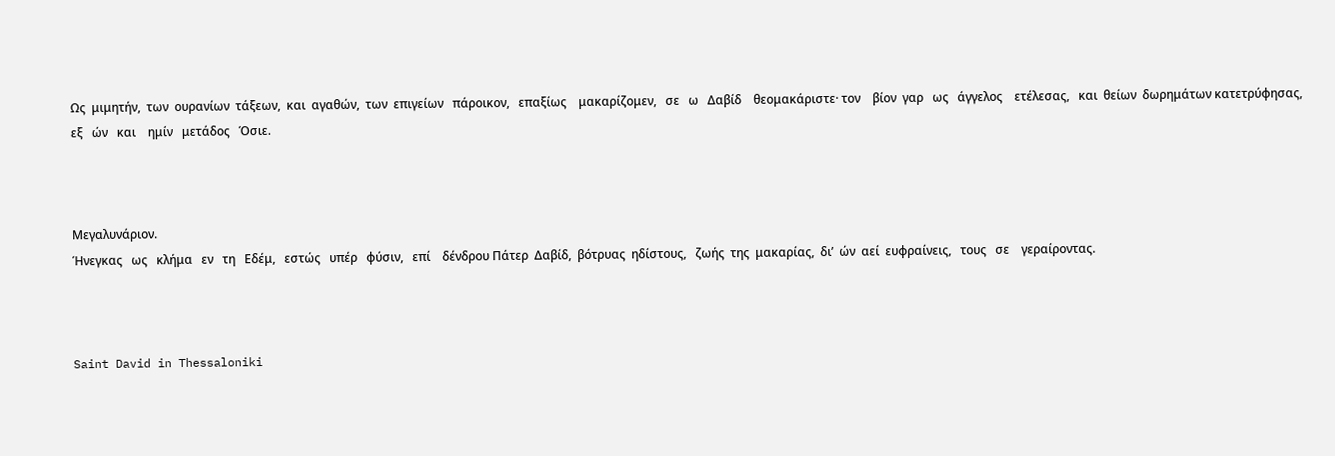Ως  μιμητήν,  των  ουρανίων  τάξεων,  και  αγαθών,  των  επιγείων   πάροικον,   επαξίως    μακαρίζομεν,   σε   ω   Δαβίδ    θεομακάριστε· τον    βίον  γαρ   ως   άγγελος    ετέλεσας,   και  θείων  δωρημάτων κατετρύφησας,   εξ   ών   και    ημίν   μετάδος   Όσιε.



Μεγαλυνάριον.
Ήνεγκας   ως   κλήμα   εν   τη   Εδέμ,   εστώς   υπέρ   φύσιν,   επί    δένδρου Πάτερ  Δαβίδ,  βότρυας  ηδίστους,   ζωής  της  μακαρίας,  δι’  ών  αεί  ευφραίνεις,   τους   σε    γεραίροντας.



Saint David in Thessaloniki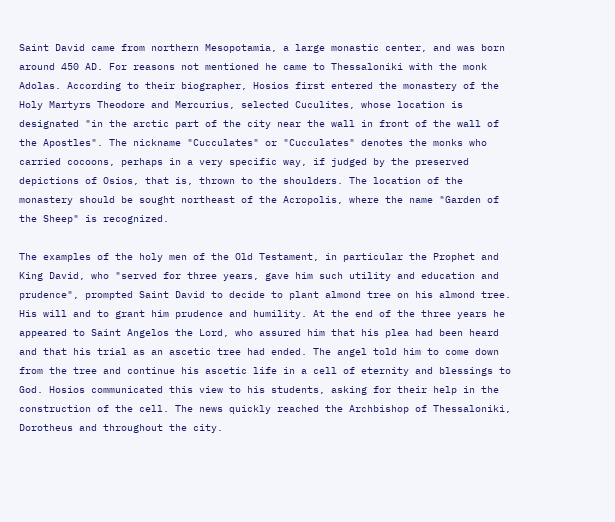Saint David came from northern Mesopotamia, a large monastic center, and was born around 450 AD. For reasons not mentioned he came to Thessaloniki with the monk Adolas. According to their biographer, Hosios first entered the monastery of the Holy Martyrs Theodore and Mercurius, selected Cuculites, whose location is designated "in the arctic part of the city near the wall in front of the wall of the Apostles". The nickname "Cucculates" or "Cucculates" denotes the monks who carried cocoons, perhaps in a very specific way, if judged by the preserved depictions of Osios, that is, thrown to the shoulders. The location of the monastery should be sought northeast of the Acropolis, where the name "Garden of the Sheep" is recognized.

The examples of the holy men of the Old Testament, in particular the Prophet and King David, who "served for three years, gave him such utility and education and prudence", prompted Saint David to decide to plant almond tree on his almond tree. His will and to grant him prudence and humility. At the end of the three years he appeared to Saint Angelos the Lord, who assured him that his plea had been heard and that his trial as an ascetic tree had ended. The angel told him to come down from the tree and continue his ascetic life in a cell of eternity and blessings to God. Hosios communicated this view to his students, asking for their help in the construction of the cell. The news quickly reached the Archbishop of Thessaloniki, Dorotheus and throughout the city.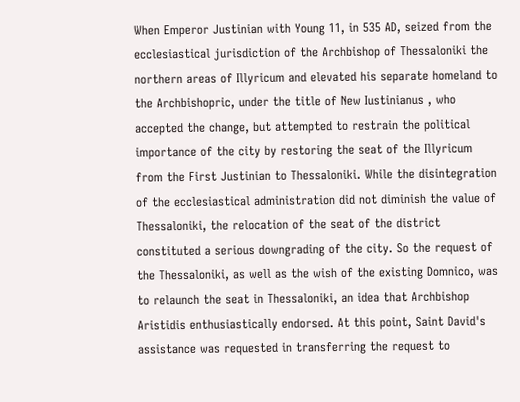When Emperor Justinian with Young 11, in 535 AD, seized from the ecclesiastical jurisdiction of the Archbishop of Thessaloniki the northern areas of Illyricum and elevated his separate homeland to the Archbishopric, under the title of New Iustinianus , who accepted the change, but attempted to restrain the political importance of the city by restoring the seat of the Illyricum from the First Justinian to Thessaloniki. While the disintegration of the ecclesiastical administration did not diminish the value of Thessaloniki, the relocation of the seat of the district constituted a serious downgrading of the city. So the request of the Thessaloniki, as well as the wish of the existing Domnico, was to relaunch the seat in Thessaloniki, an idea that Archbishop Aristidis enthusiastically endorsed. At this point, Saint David's assistance was requested in transferring the request to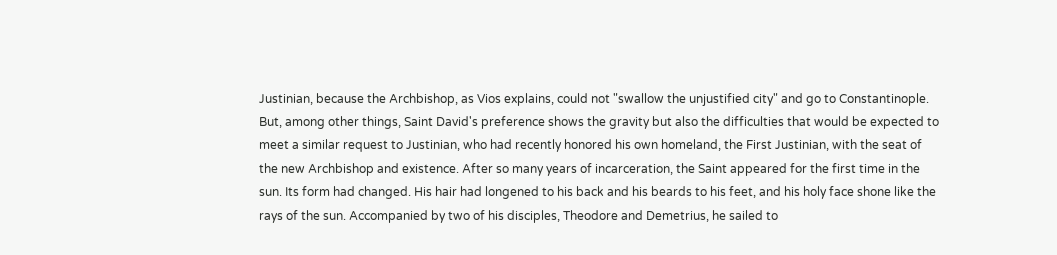Justinian, because the Archbishop, as Vios explains, could not "swallow the unjustified city" and go to Constantinople. But, among other things, Saint David's preference shows the gravity but also the difficulties that would be expected to meet a similar request to Justinian, who had recently honored his own homeland, the First Justinian, with the seat of the new Archbishop and existence. After so many years of incarceration, the Saint appeared for the first time in the sun. Its form had changed. His hair had longened to his back and his beards to his feet, and his holy face shone like the rays of the sun. Accompanied by two of his disciples, Theodore and Demetrius, he sailed to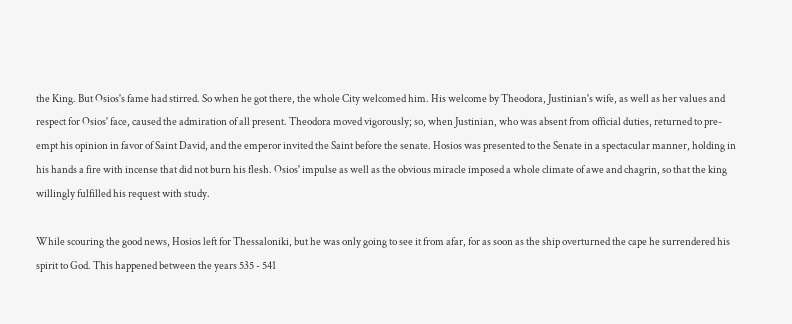the King. But Osios's fame had stirred. So when he got there, the whole City welcomed him. His welcome by Theodora, Justinian's wife, as well as her values and respect for Osios' face, caused the admiration of all present. Theodora moved vigorously; so, when Justinian, who was absent from official duties, returned to pre-empt his opinion in favor of Saint David, and the emperor invited the Saint before the senate. Hosios was presented to the Senate in a spectacular manner, holding in his hands a fire with incense that did not burn his flesh. Osios' impulse as well as the obvious miracle imposed a whole climate of awe and chagrin, so that the king willingly fulfilled his request with study.

While scouring the good news, Hosios left for Thessaloniki, but he was only going to see it from afar, for as soon as the ship overturned the cape he surrendered his spirit to God. This happened between the years 535 - 541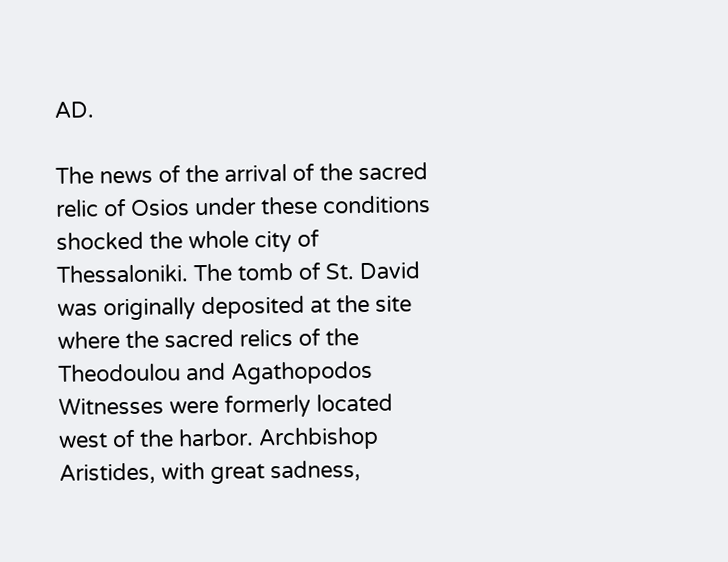AD.

The news of the arrival of the sacred relic of Osios under these conditions shocked the whole city of Thessaloniki. The tomb of St. David was originally deposited at the site where the sacred relics of the Theodoulou and Agathopodos Witnesses were formerly located west of the harbor. Archbishop Aristides, with great sadness,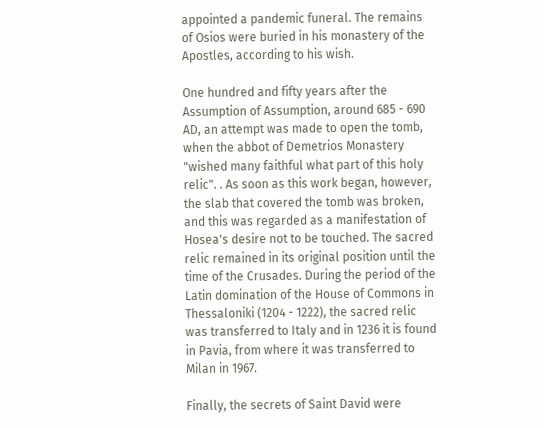appointed a pandemic funeral. The remains of Osios were buried in his monastery of the Apostles, according to his wish.

One hundred and fifty years after the Assumption of Assumption, around 685 - 690 AD, an attempt was made to open the tomb, when the abbot of Demetrios Monastery "wished many faithful what part of this holy relic". . As soon as this work began, however, the slab that covered the tomb was broken, and this was regarded as a manifestation of Hosea's desire not to be touched. The sacred relic remained in its original position until the time of the Crusades. During the period of the Latin domination of the House of Commons in Thessaloniki (1204 - 1222), the sacred relic was transferred to Italy and in 1236 it is found in Pavia, from where it was transferred to Milan in 1967.

Finally, the secrets of Saint David were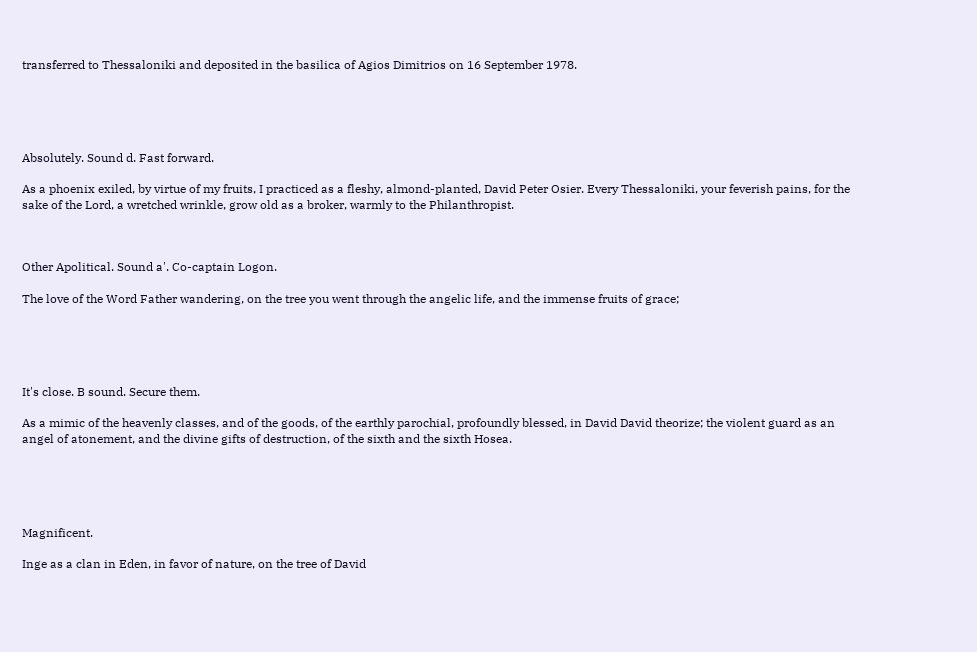transferred to Thessaloniki and deposited in the basilica of Agios Dimitrios on 16 September 1978.





Absolutely. Sound d. Fast forward.

As a phoenix exiled, by virtue of my fruits, I practiced as a fleshy, almond-planted, David Peter Osier. Every Thessaloniki, your feverish pains, for the sake of the Lord, a wretched wrinkle, grow old as a broker, warmly to the Philanthropist.



Other Apolitical. Sound a'. Co-captain Logon.

The love of the Word Father wandering, on the tree you went through the angelic life, and the immense fruits of grace;





It's close. B sound. Secure them.

As a mimic of the heavenly classes, and of the goods, of the earthly parochial, profoundly blessed, in David David theorize; the violent guard as an angel of atonement, and the divine gifts of destruction, of the sixth and the sixth Hosea.





Magnificent.

Inge as a clan in Eden, in favor of nature, on the tree of David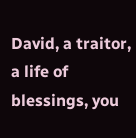David, a traitor, a life of blessings, you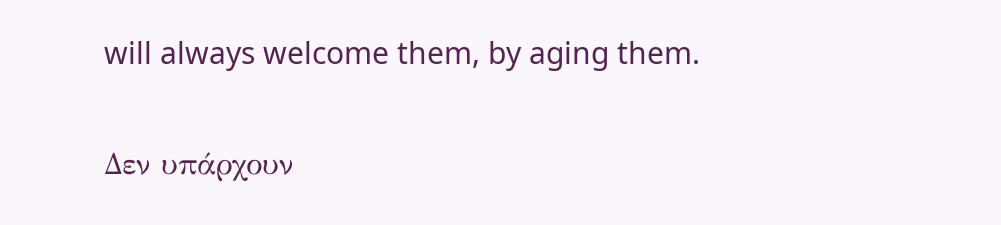will always welcome them, by aging them.

Δεν υπάρχουν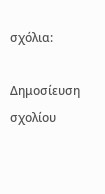σχόλια:

Δημοσίευση σχολίου